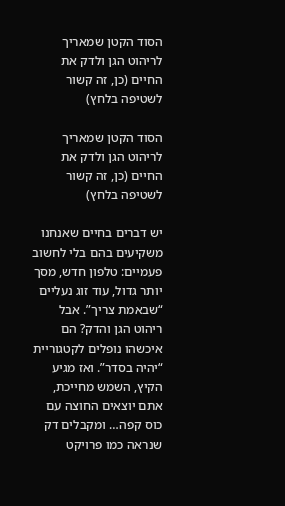הסוד הקטן שמאריך לריהוט הגן ולדק את החיים (כן, זה קשור לשטיפה בלחץ)

הסוד הקטן שמאריך לריהוט הגן ולדק את החיים (כן, זה קשור לשטיפה בלחץ)

יש דברים בחיים שאנחנו משקיעים בהם בלי לחשוב פעמיים: טלפון חדש, מסך יותר גדול, עוד זוג נעליים “שבאמת צריך”. אבל ריהוט הגן והדק? הם איכשהו נופלים לקטגוריית “יהיה בסדר”. ואז מגיע הקיץ, השמש מחייכת, אתם יוצאים החוצה עם כוס קפה… ומקבלים דק שנראה כמו פרויקט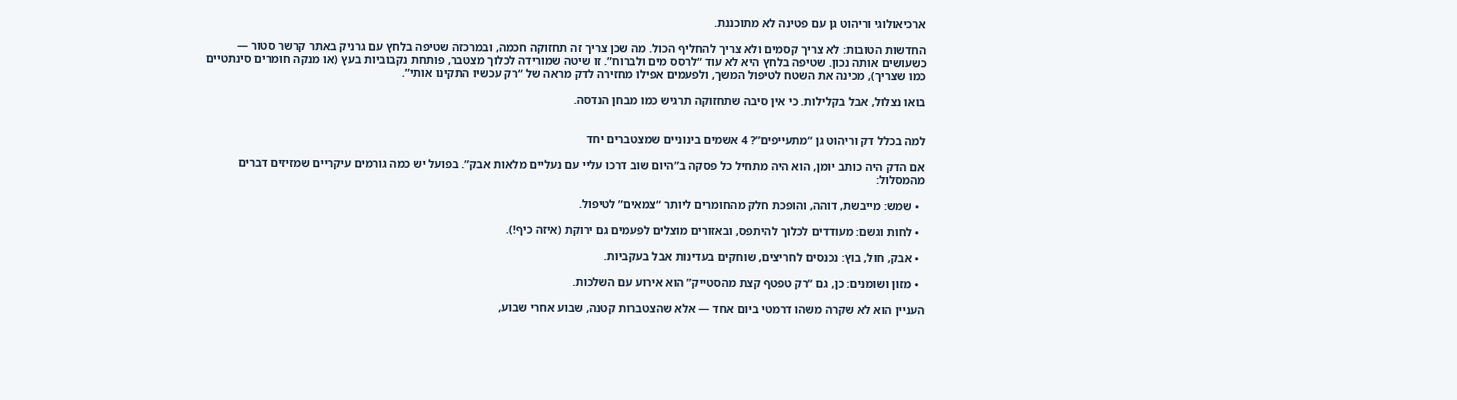ארכיאולוגי וריהוט גן עם פטינה לא מתוכננת.

החדשות הטובות: לא צריך קסמים ולא צריך להחליף הכול. מה שכן צריך זה תחזוקה חכמה, ובמרכזה שטיפה בלחץ עם גרניק באתר קרשר סטור — כשעושים אותה נכון. שטיפה בלחץ היא לא עוד “לרסס מים ולברוח”. זו שיטה שמורידה לכלוך מצטבר, פותחת נקבוביות בעץ (או מנקה חומרים סינתטיים כמו שצריך), מכינה את השטח לטיפול המשך, ולפעמים אפילו מחזירה לדק מראה של “רק עכשיו התקינו אותי”.

בואו נצלול, אבל בקלילות. כי אין סיבה שתחזוקה תרגיש כמו מבחן הנדסה.


למה בכלל דק וריהוט גן “מתעייפים”? 4 אשמים בינוניים שמצטברים יחד

אם הדק היה כותב יומן, הוא היה מתחיל כל פסקה ב”היום שוב דרכו עליי עם נעליים מלאות אבק”. בפועל יש כמה גורמים עיקריים שמזיזים דברים מהמסלול:

  • שמש: מייבשת, דוהה, והופכת חלק מהחומרים ליותר “צמאים” לטיפול.

  • לחות וגשם: מעודדים לכלוך להיתפס, ובאזורים מוצלים לפעמים גם ירוקת (איזה כיף!).

  • אבק, חול, בוץ: נכנסים לחריצים, שוחקים בעדינות אבל בעקביות.

  • מזון ושומנים: כן, גם “רק טפטף קצת מהסטייק” הוא אירוע עם השלכות.

העניין הוא לא שקרה משהו דרמטי ביום אחד — אלא שהצטברות קטנה, שבוע אחרי שבוע,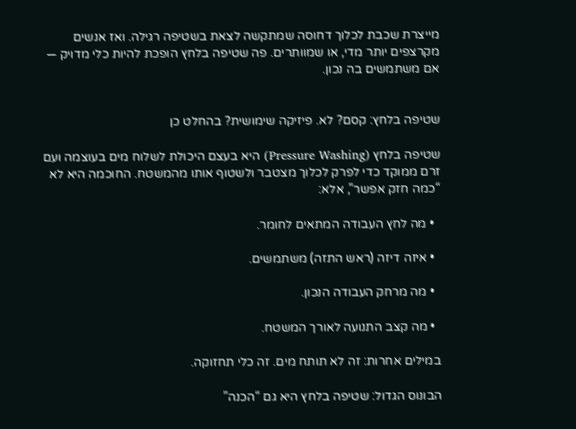מייצרת שכבת לכלוך דחוסה שמתקשה לצאת בשטיפה רגילה. ואז אנשים מקרצפים יותר מדי, או שמוותרים. פה שטיפה בלחץ הופכת להיות כלי מדויק — אם משתמשים בה נכון.


שטיפה בלחץ: קסם? לא. פיזיקה שימושית? בהחלט כן

שטיפה בלחץ (Pressure Washing) היא בעצם היכולת לשלוח מים בעוצמה ועם זרם ממוקד כדי לפרק לכלוך מצטבר ולשטוף אותו מהמשטח. החוכמה היא לא “כמה חזק אפשר”, אלא:

  • מה לחץ העבודה המתאים לחומר.

  • איזה דיזה (ראש התזה) משתמשים.

  • מה מרחק העבודה הנכון.

  • מה קצב התנועה לאורך המשטח.

במילים אחרות: זה לא תותח מים. זה כלי תחזוקה.

הבונוס הגדול: שטיפה בלחץ היא גם “הכנה”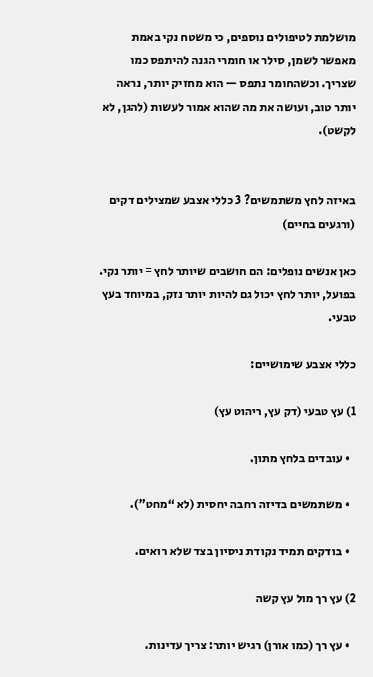מושלמת לטיפולים נוספים, כי משטח נקי באמת מאפשר לשמן, סילר או חומרי הגנה להיתפס כמו שצריך. וכשהחומר נתפס — הוא מחזיק יותר, נראה יותר טוב, ועושה את מה שהוא אמור לעשות (להגן, לא לקשט).


באיזה לחץ משתמשים? 3 כללי אצבע שמצילים דקים (ורגעים בחיים)

כאן אנשים נופלים: הם חושבים שיותר לחץ = יותר נקי. בפועל, יותר לחץ יכול גם להיות יותר נזק, במיוחד בעץ טבעי.

כללי אצבע שימושיים:

1) עץ טבעי (דק עץ, ריהוט עץ)

  • עובדים בלחץ מתון.

  • משתמשים בדיזה רחבה יחסית (לא “מחט”).

  • בודקים תמיד נקודת ניסיון בצד שלא רואים.

2) עץ רך מול עץ קשה

  • עץ רך (כמו אורן) רגיש יותר: צריך עדינות.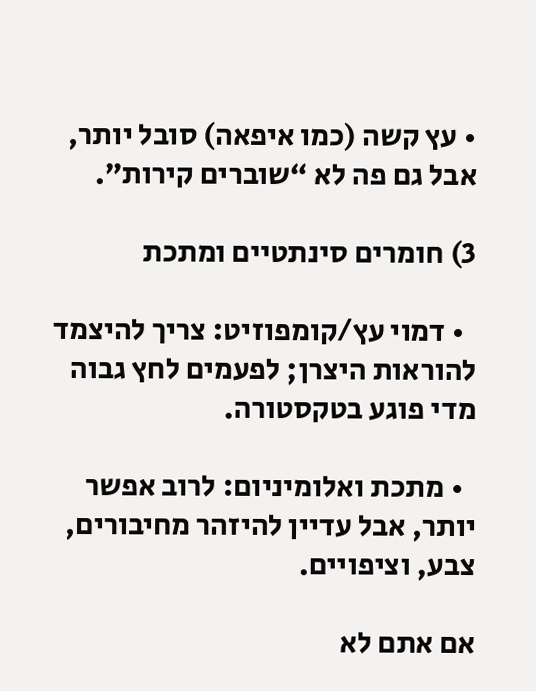• עץ קשה (כמו איפאה) סובל יותר, אבל גם פה לא “שוברים קירות”.

3) חומרים סינתטיים ומתכת

  • דמוי עץ/קומפוזיט: צריך להיצמד להוראות היצרן; לפעמים לחץ גבוה מדי פוגע בטקסטורה.

  • מתכת ואלומיניום: לרוב אפשר יותר, אבל עדיין להיזהר מחיבורים, צבע, וציפויים.

אם אתם לא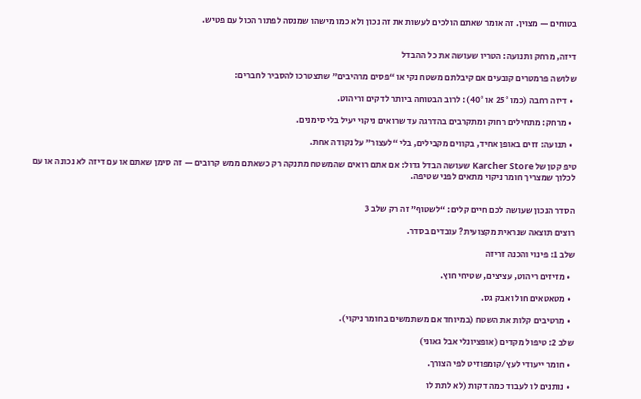בטוחים — מצוין. זה אומר שאתם הולכים לעשות את זה נכון ולא כמו מישהו שמנסה לפתור הכול עם פטיש.


דיזה, מרחק ותנועה: הטריו שעושה את כל ההבדל

שלושה פרמטרים קובעים אם קיבלתם משטח נקי או “פסים מרהיבים” שתצטרכו להסביר לחברים:

  • דיזה רחבה (כמו 25° או 40°): לרוב הבטוחה ביותר לדקים וריהוט.

  • מרחק: מתחילים רחוק ומתקרבים בהדרגה עד שרואים ניקוי יעיל בלי סימנים.

  • תנועה: זזים באופן אחיד, בקווים מקבילים, בלי “לעצור” על נקודה אחת.

טיפ קטן של Karcher Store שעושה הבדל גדול: אם אתם רואים שהמשטח מתנקה רק כשאתם ממש קרובים — זה סימן שאתם או עם דיזה לא נכונה או עם לכלוך שמצריך חומר ניקוי מתאים לפני שטיפה.


הסדר הנכון שעושה לכם חיים קלים: “לשטוף” זה רק שלב 3

רוצים תוצאה שנראית מקצועית? עובדים בסדר.

שלב 1: פינוי והכנה זריזה

  • מזיזים ריהוט, עציצים, שטיחי חוץ.

  • מטאטאים חול ואבק גס.

  • מרטיבים קלות את השטח (במיוחד אם משתמשים בחומר ניקוי).

שלב 2: טיפול מקדים (אופציונלי אבל גאוני)

  • חומר ייעודי לעץ/קומפוזיט לפי הצורך.

  • נותנים לו לעבוד כמה דקות (לא לתת לו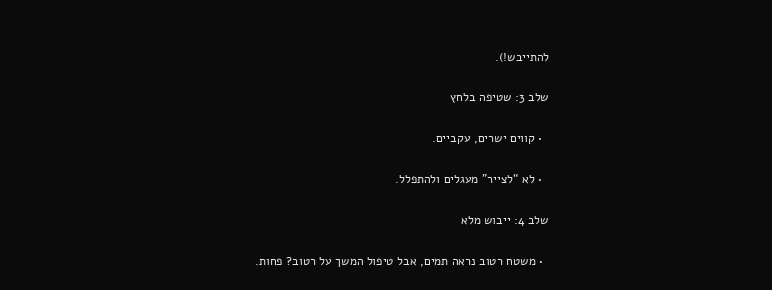להתייבש!).

שלב 3: שטיפה בלחץ

  • קווים ישרים, עקביים.

  • לא “לצייר” מעגלים ולהתפלל.

שלב 4: ייבוש מלא

  • משטח רטוב נראה תמים, אבל טיפול המשך על רטוב? פחות.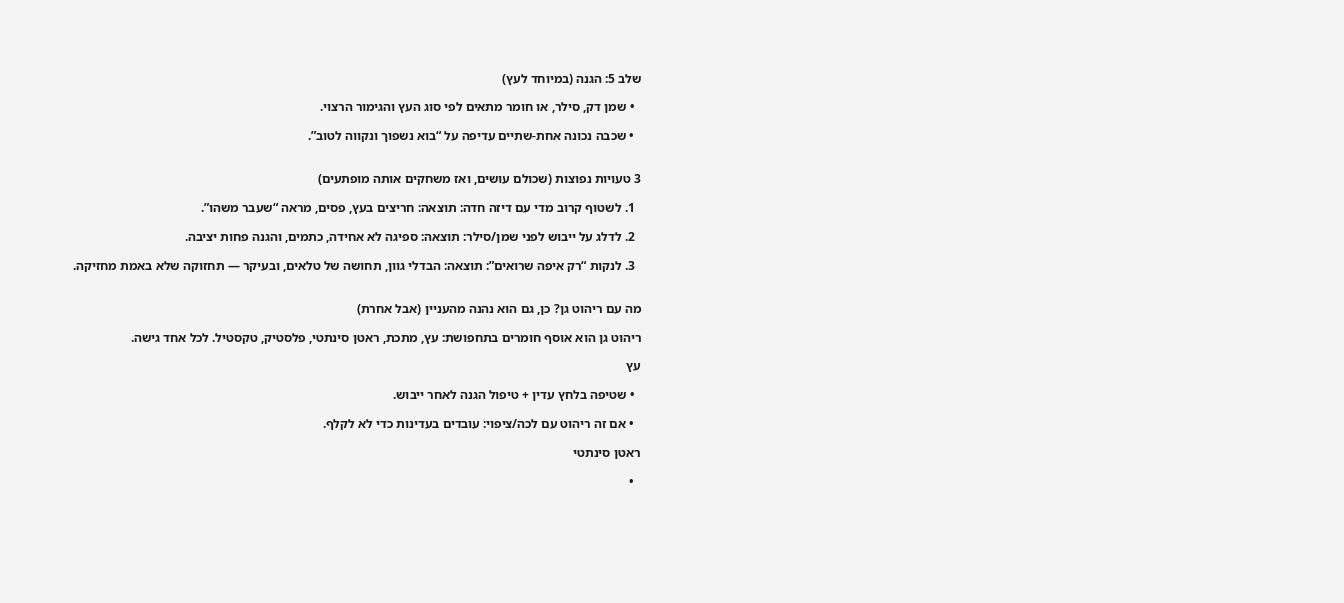שלב 5: הגנה (במיוחד לעץ)

  • שמן דק, סילר, או חומר מתאים לפי סוג העץ והגימור הרצוי.

  • שכבה נכונה אחת-שתיים עדיפה על “בוא נשפוך ונקווה לטוב”.


3 טעויות נפוצות (שכולם עושים, ואז משחקים אותה מופתעים)

  1. לשטוף קרוב מדי עם דיזה חדה: תוצאה: חריצים בעץ, פסים, מראה “שעבר משהו”.

  2. לדלג על ייבוש לפני שמן/סילר: תוצאה: ספיגה לא אחידה, כתמים, והגנה פחות יציבה.

  3. לנקות “רק איפה שרואים”: תוצאה: הבדלי גוון, תחושה של טלאים, ובעיקר — תחזוקה שלא באמת מחזיקה.


מה עם ריהוט גן? כן, גם הוא נהנה מהעניין (אבל אחרת)

ריהוט גן הוא אוסף חומרים בתחפושת: עץ, מתכת, ראטן סינתטי, פלסטיק, טקסטיל. לכל אחד גישה.

עץ

  • שטיפה בלחץ עדין + טיפול הגנה לאחר ייבוש.

  • אם זה ריהוט עם לכה/ציפוי: עובדים בעדינות כדי לא לקלף.

ראטן סינתטי

  •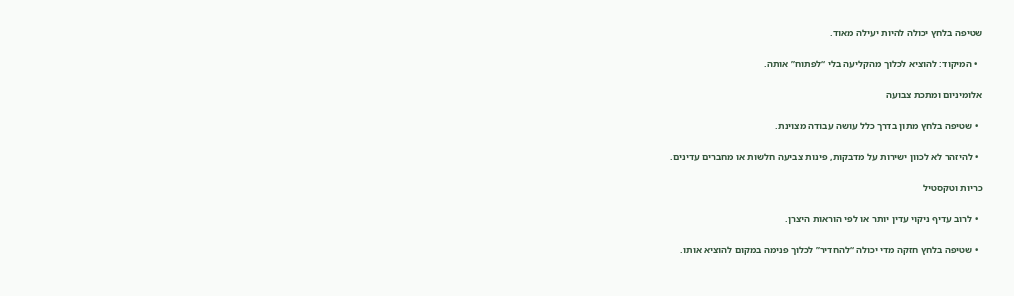שטיפה בלחץ יכולה להיות יעילה מאוד.

  • המיקוד: להוציא לכלוך מהקליעה בלי “לפתוח” אותה.

אלומיניום ומתכת צבועה

  • שטיפה בלחץ מתון בדרך כלל עושה עבודה מצוינת.

  • להיזהר לא לכוון ישירות על מדבקות, פינות צביעה חלשות או מחברים עדינים.

כריות וטקסטיל

  • לרוב עדיף ניקוי עדין יותר או לפי הוראות היצרן.

  • שטיפה בלחץ חזקה מדי יכולה “להחדיר” לכלוך פנימה במקום להוציא אותו.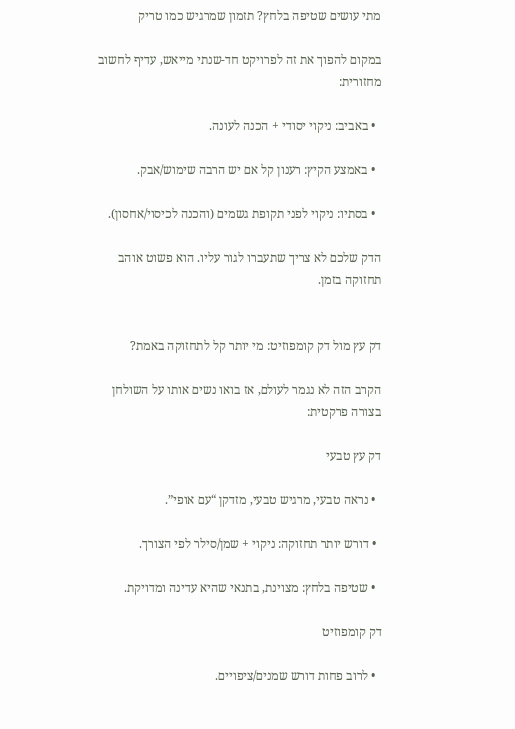מתי עושים שטיפה בלחץ? תזמון שמרגיש כמו טריק

במקום להפוך את זה לפרויקט חד-שנתי מייאש, עדיף לחשוב מחזורית:

  • באביב: ניקוי יסודי + הכנה לעונה.

  • באמצע הקיץ: רענון קל אם יש הרבה שימוש/אבק.

  • בסתיו: ניקוי לפני תקופת גשמים (והכנה לכיסוי/אחסון).

הדק שלכם לא צריך שתעברו לגור עליו. הוא פשוט אוהב תחזוקה בזמן.


דק עץ מול דק קומפוזיט: מי יותר קל לתחזוקה באמת?

הקרב הזה לא נגמר לעולם, אז בואו נשים אותו על השולחן בצורה פרקטית:

דק עץ טבעי

  • נראה טבעי, מרגיש טבעי, מזדקן “עם אופי”.

  • דורש יותר תחזוקה: ניקוי + שמן/סילר לפי הצורך.

  • שטיפה בלחץ: מצוינת, בתנאי שהיא עדינה ומדויקת.

דק קומפוזיט

  • לרוב פחות דורש שמנים/ציפויים.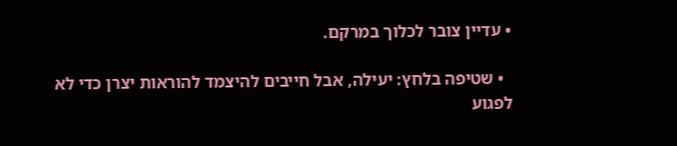• עדיין צובר לכלוך במרקם.

  • שטיפה בלחץ: יעילה, אבל חייבים להיצמד להוראות יצרן כדי לא לפגוע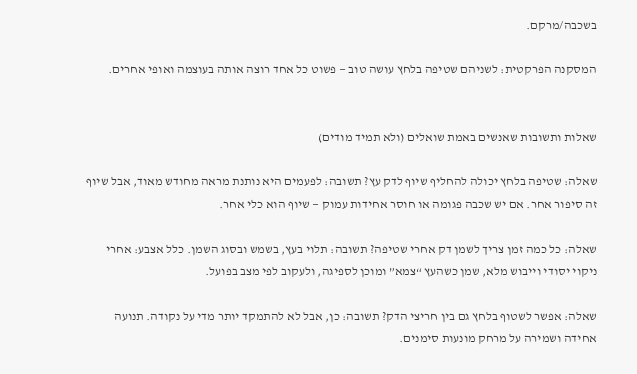בשכבה/מרקם.

המסקנה הפרקטית: לשניהם שטיפה בלחץ עושה טוב — פשוט כל אחד רוצה אותה בעוצמה ואופי אחרים.


שאלות ותשובות שאנשים באמת שואלים (ולא תמיד מודים)

שאלה: שטיפה בלחץ יכולה להחליף שיוף לדק עץ? תשובה: לפעמים היא נותנת מראה מחודש מאוד, אבל שיוף זה סיפור אחר. אם יש שכבה פגומה או חוסר אחידות עמוק — שיוף הוא כלי אחר.

שאלה: כל כמה זמן צריך לשמן דק אחרי שטיפה? תשובה: תלוי בעץ, בשמש ובסוג השמן. כלל אצבע: אחרי ניקוי יסודי וייבוש מלא, שמן כשהעץ “צמא” ומוכן לספיגה, ולעקוב לפי מצב בפועל.

שאלה: אפשר לשטוף בלחץ גם בין חריצי הדק? תשובה: כן, אבל לא להתמקד יותר מדי על נקודה. תנועה אחידה ושמירה על מרחק מונעות סימנים.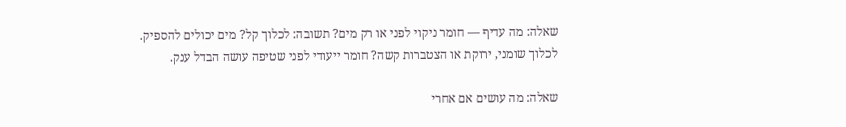שאלה: מה עדיף — חומר ניקוי לפני או רק מים? תשובה: לכלוך קל? מים יכולים להספיק. לכלוך שומני, ירוקת או הצטברות קשה? חומר ייעודי לפני שטיפה עושה הבדל ענק.

שאלה: מה עושים אם אחרי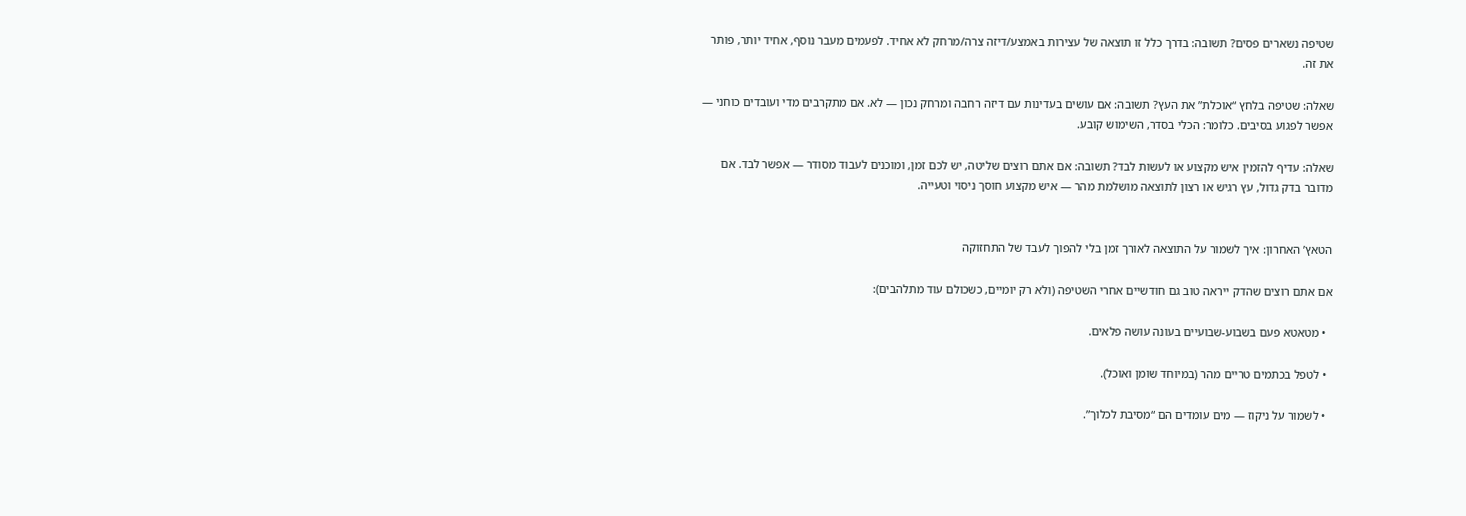שטיפה נשארים פסים? תשובה: בדרך כלל זו תוצאה של עצירות באמצע/דיזה צרה/מרחק לא אחיד. לפעמים מעבר נוסף, אחיד יותר, פותר את זה.

שאלה: שטיפה בלחץ “אוכלת” את העץ? תשובה: אם עושים בעדינות עם דיזה רחבה ומרחק נכון — לא. אם מתקרבים מדי ועובדים כוחני — אפשר לפגוע בסיבים. כלומר: הכלי בסדר, השימוש קובע.

שאלה: עדיף להזמין איש מקצוע או לעשות לבד? תשובה: אם אתם רוצים שליטה, יש לכם זמן, ומוכנים לעבוד מסודר — אפשר לבד. אם מדובר בדק גדול, עץ רגיש או רצון לתוצאה מושלמת מהר — איש מקצוע חוסך ניסוי וטעייה.


הטאץ’ האחרון: איך לשמור על התוצאה לאורך זמן בלי להפוך לעבד של התחזוקה

אם אתם רוצים שהדק ייראה טוב גם חודשיים אחרי השטיפה (ולא רק יומיים, כשכולם עוד מתלהבים):

  • מטאטא פעם בשבוע-שבועיים בעונה עושה פלאים.

  • לטפל בכתמים טריים מהר (במיוחד שומן ואוכל).

  • לשמור על ניקוז — מים עומדים הם “מסיבת לכלוך”.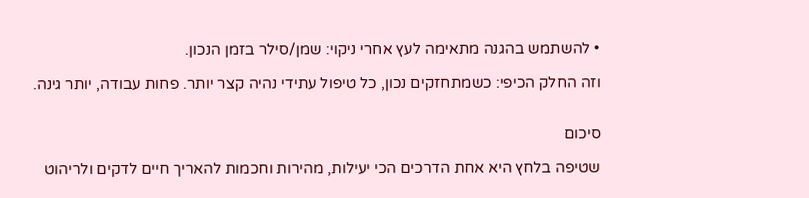• להשתמש בהגנה מתאימה לעץ אחרי ניקוי: שמן/סילר בזמן הנכון.

וזה החלק הכיפי: כשמתחזקים נכון, כל טיפול עתידי נהיה קצר יותר. פחות עבודה, יותר גינה.


סיכום

שטיפה בלחץ היא אחת הדרכים הכי יעילות, מהירות וחכמות להאריך חיים לדקים ולריהוט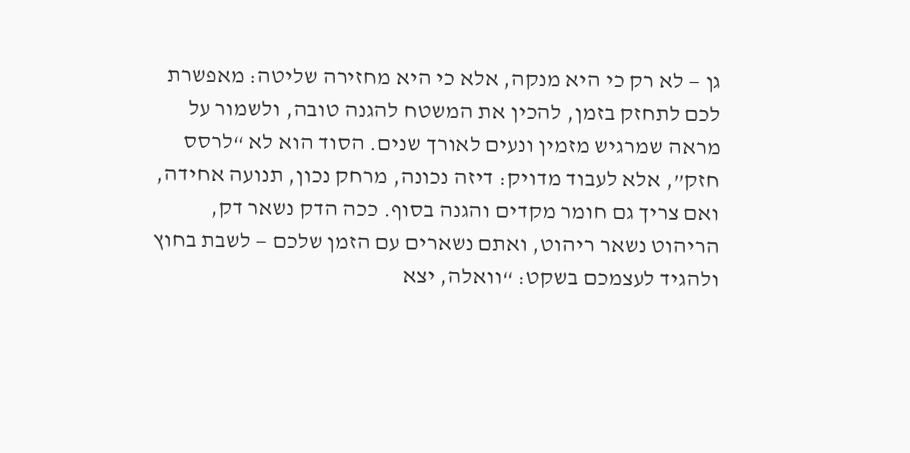גן — לא רק כי היא מנקה, אלא כי היא מחזירה שליטה: מאפשרת לכם לתחזק בזמן, להכין את המשטח להגנה טובה, ולשמור על מראה שמרגיש מזמין ונעים לאורך שנים. הסוד הוא לא “לרסס חזק”, אלא לעבוד מדויק: דיזה נכונה, מרחק נכון, תנועה אחידה, ואם צריך גם חומר מקדים והגנה בסוף. ככה הדק נשאר דק, הריהוט נשאר ריהוט, ואתם נשארים עם הזמן שלכם — לשבת בחוץ ולהגיד לעצמכם בשקט: “וואלה, יצא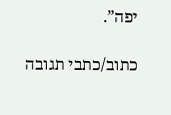יפה”.

כתוב/כתבי תגובה